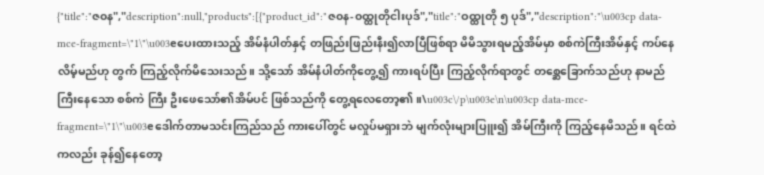{"title":"ဇ၀န","description":null,"products":[{"product_id":"ဇ၀န-၀ထ္ထုတိုငါးပုဒ်","title":"ဝထ္ထုတို ၅ ပုဒ်","description":"\u003cp data-mce-fragment=\"1\"\u003eပေးထားသည့် အိမ်နံပါတ်နှင့် တဖြည်းဖြည်းနီး၍လာပြီဖြစ်ရာ မိမိသွားရမည့်အိမ်မှာ စစ်ကဲကြီးအိမ်နှင့် ကပ်နေလိမ့်မည်ဟု တွက် ကြည့်လိုက်မိသေးသည်။ သို့သော် အိမ်နံပါတ်ကိုတွေ့၍ ကားရပ်ပြီး ကြည့်လိုက်ရာတွင် တစ္ဆေခြောက်သည်ဟု နာမည်ကြီးနေသော စစ်ကဲ ကြီး ဦးဖေသော်၏အိမ်ပင် ဖြစ်သည်ကို တွေ့ရလေတော့၏။\u003c\/p\u003e\n\u003cp data-mce-fragment=\"1\"\u003eဒေါက်တာမသင်းကြည်သည် ကားပေါ်တွင် မလှုပ်မရှားဘဲ မျက်လုံးများပြူး၍ အိမ်ကြီးကို ကြည့်နေမိသည်။ ရင်ထဲကလည်း ခုန်၍နေတော့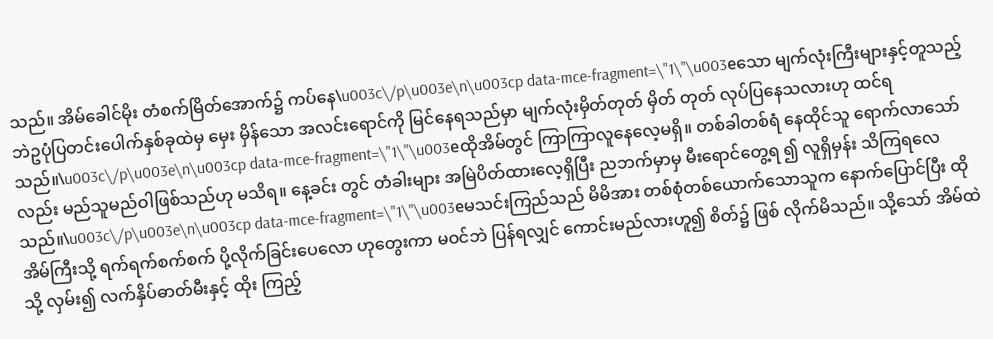သည်။ အိမ်ခေါင်မိုး တံစက်မြိတ်အောက်၌ ကပ်နေ\u003c\/p\u003e\n\u003cp data-mce-fragment=\"1\"\u003eသော မျက်လုံးကြီးများနှင့်တူသည့် ဘဲဥပုံပြတင်းပေါက်နှစ်ခုထဲမှ မှေး မှိန်သော အလင်းရောင်ကို မြင်နေရသည်မှာ မျက်လုံးမှိတ်တုတ် မှိတ် တုတ် လုပ်ပြနေသလားဟု ထင်ရသည်။\u003c\/p\u003e\n\u003cp data-mce-fragment=\"1\"\u003eထိုအိမ်တွင် ကြာကြာလူနေလေ့မရှိ။ တစ်ခါတစ်ရံ နေထိုင်သူ ရောက်လာသော်လည်း မည်သူမည်ဝါဖြစ်သည်ဟု မသိရ။ နေ့ခင်း တွင် တံခါးများ အမြဲပိတ်ထားလေ့ရှိပြီး ညဘက်မှာမှ မီးရောင်တွေ့ရ ၍ လူရှိမှန်း သိကြရလေသည်။\u003c\/p\u003e\n\u003cp data-mce-fragment=\"1\"\u003eမသင်းကြည်သည် မိမိအား တစ်စုံတစ်ယောက်သောသူက နောက်ပြောင်ပြီး ထိုအိမ်ကြီးသို့ ရက်ရက်စက်စက် ပို့လိုက်ခြင်းပေလော ဟုတွေးကာ မဝင်ဘဲ ပြန်ရလျှင် ကောင်းမည်လားဟူ၍ စိတ်၌ ဖြစ် လိုက်မိသည်။ သို့သော် အိမ်ထဲသို့ လှမ်း၍ လက်နှိပ်ဓာတ်မီးနှင့် ထိုး ကြည့်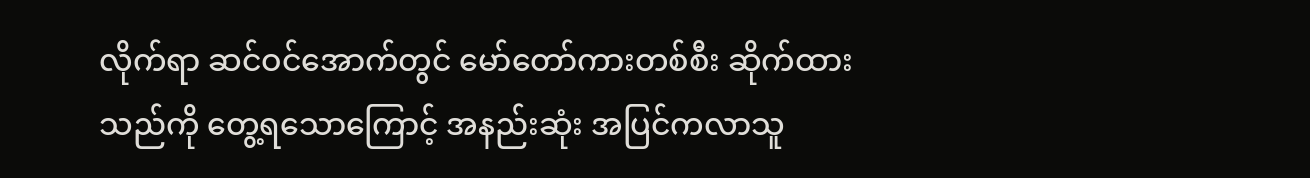လိုက်ရာ ဆင်ဝင်အောက်တွင် မော်တော်ကားတစ်စီး ဆိုက်ထား သည်ကို တွေ့ရသောကြောင့် အနည်းဆုံး အပြင်ကလာသူ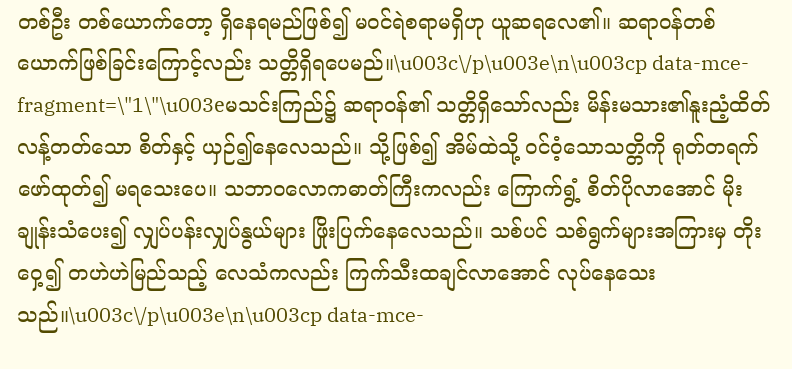တစ်ဦး တစ်ယောက်တော့ ရှိနေရမည်ဖြစ်၍ မဝင်ရဲစရာမရှိဟု ယူဆရလေ၏။ ဆရာဝန်တစ်ယောက်ဖြစ်ခြင်းကြောင့်လည်း သတ္တိရှိရပေမည်။\u003c\/p\u003e\n\u003cp data-mce-fragment=\"1\"\u003eမသင်းကြည်၌ ဆရာဝန်၏ သတ္တိရှိသော်လည်း မိန်းမသား၏နူးညံ့ထိတ်လန့်တတ်သော စိတ်နှင့် ယှဉ်၍နေလေသည်။ သို့ဖြစ်၍ အိမ်ထဲသို့ ဝင်ဝံ့သောသတ္တိကို ရုတ်တရက်ဖော်ထုတ်၍ မရသေးပေ။ သဘာဝလောကဓာတ်ကြီးကလည်း ကြောက်ရွံ့ စိတ်ပိုလာအောင် မိုး ချုန်းသံပေး၍ လျှပ်ပန်းလျှပ်နွယ်များ ဖြိုးပြက်နေလေသည်။ သစ်ပင် သစ်ရွက်များအကြားမှ တိုးဝှေ့၍ တဟဲဟဲမြည်သည့် လေသံကလည်း ကြက်သီးထချင်လာအောင် လုပ်နေသေးသည်။\u003c\/p\u003e\n\u003cp data-mce-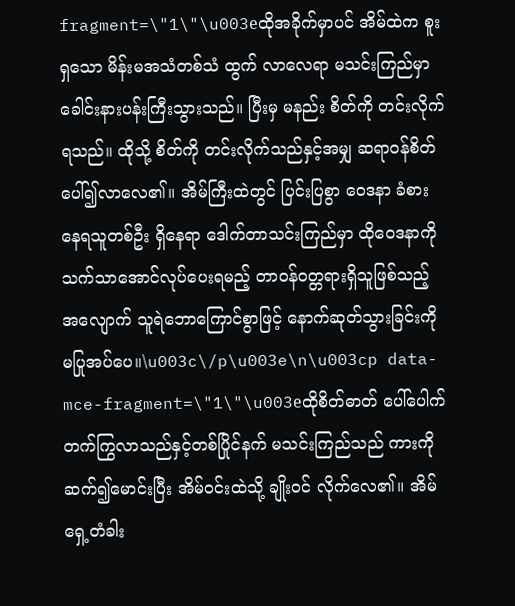fragment=\"1\"\u003eထိုအခိုက်မှာပင် အိမ်ထဲက စူးရှသော မိန်းမအသံတစ်သံ ထွက် လာလေရာ မသင်းကြည်မှာ ခေါင်းနားပန်းကြီးသွားသည်။ ပြီးမှ မနည်း စိတ်ကို တင်းလိုက်ရသည်။ ထိုသို့ စိတ်ကို တင်းလိုက်သည်နှင့်အမျှ ဆရာဝန်စိတ်ပေါ်၍လာလေ၏။ အိမ်ကြီးထဲတွင် ပြင်းပြစွာ ဝေဒနာ ခံစားနေရသူတစ်ဦး ရှိနေရာ ဒေါက်တာသင်းကြည်မှာ ထိုဝေဒနာကို သက်သာအောင်လုပ်ပေးရမည့် တာဝန်ဝတ္တရားရှိသူဖြစ်သည့် အလျောက် သူရဲဘောကြောင်စွာဖြင့် နောက်ဆုတ်သွားခြင်းကို မပြုအပ်ပေ။\u003c\/p\u003e\n\u003cp data-mce-fragment=\"1\"\u003eထိုစိတ်ဓာတ် ပေါ်ပေါက်တက်ကြွလာသည်နှင့်တစ်ပြိုင်နက် မသင်းကြည်သည် ကားကို ဆက်၍မောင်းပြီး အိမ်ဝင်းထဲသို့ ချိုးဝင် လိုက်လေ၏။ အိမ်ရှေ့တံခါး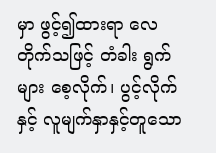မှာ ဖွင့်၍ထားရာ လေတိုက်သဖြင့် တံခါး ရွက်များ စေ့လိုက်၊ ပွင့်လိုက်နှင့် လူမျက်နှာနှင့်တူသော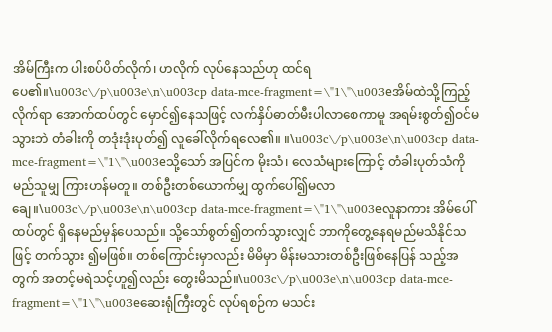အိမ်ကြီးက ပါးစပ်ပိတ်လိုက်၊ ဟလိုက် လုပ်နေသည်ဟု ထင်ရပေ၏။\u003c\/p\u003e\n\u003cp data-mce-fragment=\"1\"\u003eအိမ်ထဲသို့ကြည့်လိုက်ရာ အောက်ထပ်တွင် မှောင်၍နေသဖြင့် လက်နှိပ်ဓာတ်မီးပါလာစေကာမူ အရမ်းစွတ်၍ဝင်မသွားဘဲ တံခါးကို တဒုံးဒုံးပုတ်၍ လူခေါ်လိုက်ရလေ၏။ ။\u003c\/p\u003e\n\u003cp data-mce-fragment=\"1\"\u003eသို့သော် အပြင်က မိုးသံ၊ လေသံများကြောင့် တံခါးပုတ်သံကို မည်သူမျှ ကြားဟန်မတူ။ တစ်ဦးတစ်ယောက်မျှ ထွက်ပေါ်၍မလာချေ။\u003c\/p\u003e\n\u003cp data-mce-fragment=\"1\"\u003eလူနာကား အိမ်ပေါ်ထပ်တွင် ရှိနေမည်မှန်ပေသည်။ သို့သော်စွတ်၍တက်သွားလျှင် ဘာကိုတွေ့နေရမည်မသိနိုင်သဖြင့် တက်သွား ၍မဖြစ်။ တစ်ကြောင်းမှာလည်း မိမိမှာ မိန်းမသားတစ်ဦးဖြစ်နေပြန် သည့်အတွက် အတင့်မရဲသင့်ဟူ၍လည်း တွေးမိသည်။\u003c\/p\u003e\n\u003cp data-mce-fragment=\"1\"\u003eဆေးရုံကြီးတွင် လုပ်ရစဉ်က မသင်း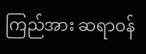ကြည်အား ဆရာဝန်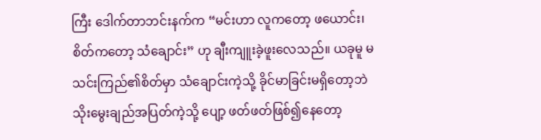ကြီး ဒေါက်တာဘင်းနက်က “မင်းဟာ လူကတော့ ဖယောင်း၊ စိတ်ကတော့ သံချောင်း” ဟု ချီးကျူးခဲ့ဖူးလေသည်။ ယခုမူ မသင်းကြည်၏စိတ်မှာ သံချောင်းကဲ့သို့ ခိုင်မာခြင်းမရှိတော့ဘဲ သိုးမွေးချည်အပြတ်ကဲ့သို့ ပျော့ ဖတ်ဖတ်ဖြစ်၍နေတော့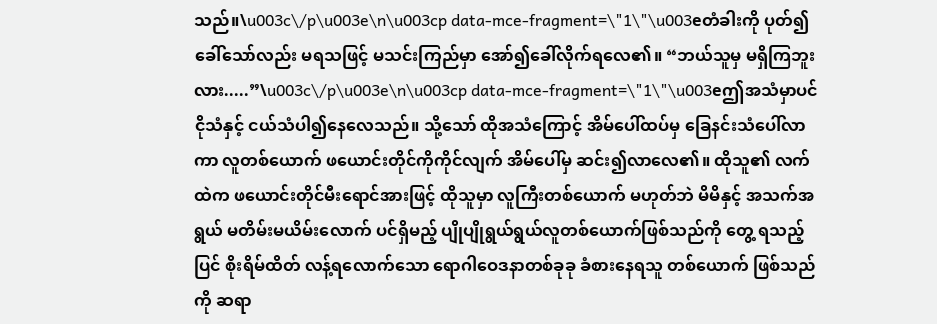သည်။\u003c\/p\u003e\n\u003cp data-mce-fragment=\"1\"\u003eတံခါးကို ပုတ်၍ခေါ်သော်လည်း မရသဖြင့် မသင်းကြည်မှာ အော်၍ခေါ်လိုက်ရလေ၏။ “ဘယ်သူမှ မရှိကြဘူးလား.....”\u003c\/p\u003e\n\u003cp data-mce-fragment=\"1\"\u003eဤအသံမှာပင် ငိုသံနှင့် ငယ်သံပါ၍နေလေသည်။ သို့သော် ထိုအသံကြောင့် အိမ်ပေါ်ထပ်မှ ခြေနင်းသံပေါ်လာကာ လူတစ်ယောက် ဖယောင်းတိုင်ကိုကိုင်လျက် အိမ်ပေါ်မှ ဆင်း၍လာလေ၏။ ထိုသူ၏ လက်ထဲက ဖယောင်းတိုင်မီးရောင်အားဖြင့် ထိုသူမှာ လူကြီးတစ်ယောက် မဟုတ်ဘဲ မိမိနှင့် အသက်အရွယ် မတိမ်းမယိမ်းလောက် ပင်ရှိမည့် ပျိုပျိုရွယ်ရွယ်လူတစ်ယောက်ဖြစ်သည်ကို တွေ့ ရသည့်ပြင် စိုးရိမ်ထိတ် လန့်ရလောက်သော ရောဂါဝေဒနာတစ်ခုခု ခံစားနေရသူ တစ်ယောက် ဖြစ်သည်ကို ဆရာ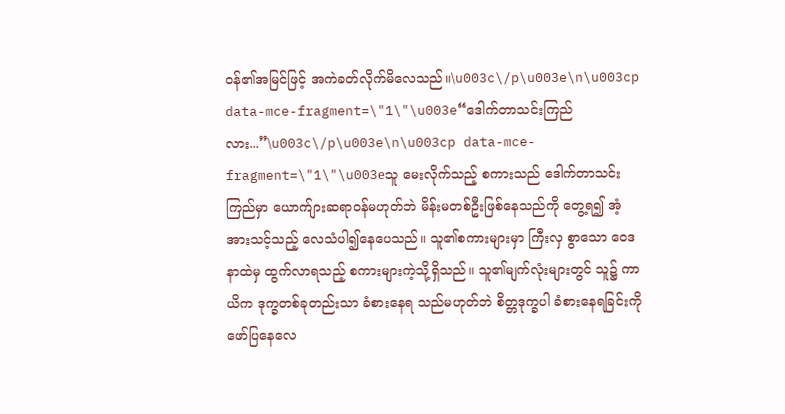ဝန်၏အမြင်ဖြင့် အကဲခတ်လိုက်မိလေသည်။\u003c\/p\u003e\n\u003cp data-mce-fragment=\"1\"\u003e“ဒေါက်တာသင်းကြည်လား...”\u003c\/p\u003e\n\u003cp data-mce-fragment=\"1\"\u003eသူ မေးလိုက်သည့် စကားသည် ဒေါက်တာသင်းကြည်မှာ ယောက်ျားဆရာဝန်မဟုတ်ဘဲ မိန်းမတစ်ဦးဖြစ်နေသည်ကို တွေ့ရ၍ အံ့အားသင့်သည့် လေသံပါ၍နေပေသည်။ သူ၏စကားများမှာ ကြီးလှ စွာသော ဝေဒနာထဲမှ ထွက်လာရသည့် စကားများကဲ့သို့ရှိသည်။ သူ၏မျက်လုံးများတွင် သူ၌ ကာယိက ဒုက္ခတစ်ခုတည်းသာ ခံစားနေရ သည်မဟုတ်ဘဲ စိတ္တဒုက္ခပါ ခံစားနေရခြင်းကို ဖော်ပြနေလေ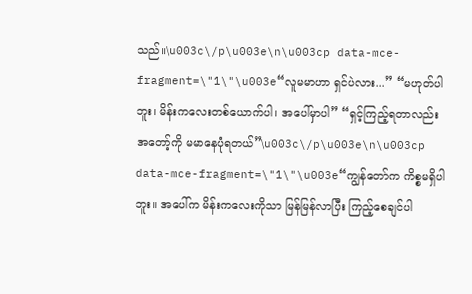သည်။\u003c\/p\u003e\n\u003cp data-mce-fragment=\"1\"\u003e“လူမမာဟာ ရှင်ပဲလား...” “မဟုတ်ပါဘူး၊ မိန်းကလေးတစ်ယောက်ပါ၊ အပေါ်မှာပါ” “ရှင့်ကြည့်ရတာလည်း အတော့်ကို မမာနေပုံရတယ်”\u003c\/p\u003e\n\u003cp data-mce-fragment=\"1\"\u003e“ကျွန်တော်က ကိစ္စမရှိပါဘူး။ အပေါ်က မိန်းကလေးကိုသာ မြန်မြန်လာပြီး ကြည့်စေချင်ပါ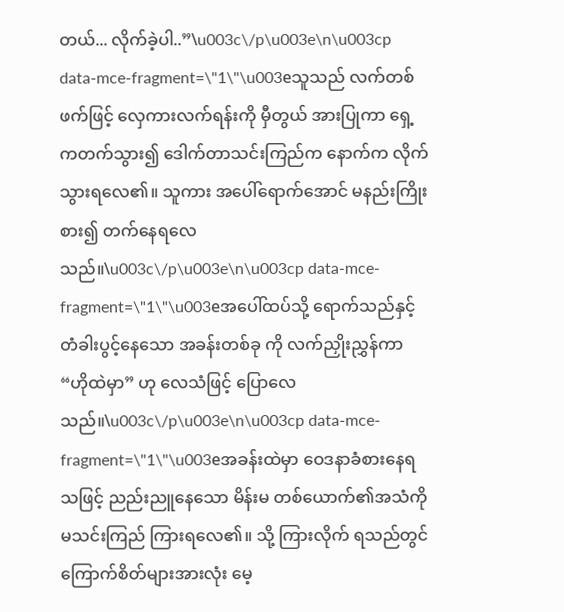တယ်... လိုက်ခဲ့ပါ..”\u003c\/p\u003e\n\u003cp data-mce-fragment=\"1\"\u003eသူသည် လက်တစ်ဖက်ဖြင့် လှေကားလက်ရန်းကို မှီတွယ် အားပြုကာ ရှေ့ကတက်သွား၍ ဒေါက်တာသင်းကြည်က နောက်က လိုက်သွားရလေ၏။ သူကား အပေါ်ရောက်အောင် မနည်းကြိုးစား၍ တက်နေရလေသည်။\u003c\/p\u003e\n\u003cp data-mce-fragment=\"1\"\u003eအပေါ်ထပ်သို့ ရောက်သည်နှင့် တံခါးပွင့်နေသော အခန်းတစ်ခု ကို လက်ညှိုးညွှန်ကာ “ဟိုထဲမှာ” ဟု လေသံဖြင့် ပြောလေသည်။\u003c\/p\u003e\n\u003cp data-mce-fragment=\"1\"\u003eအခန်းထဲမှာ ဝေဒနာခံစားနေရသဖြင့် ညည်းညူနေသော မိန်းမ တစ်ယောက်၏အသံကို မသင်းကြည် ကြားရလေ၏။ သို့ ကြားလိုက် ရသည်တွင် ကြောက်စိတ်များအားလုံး မေ့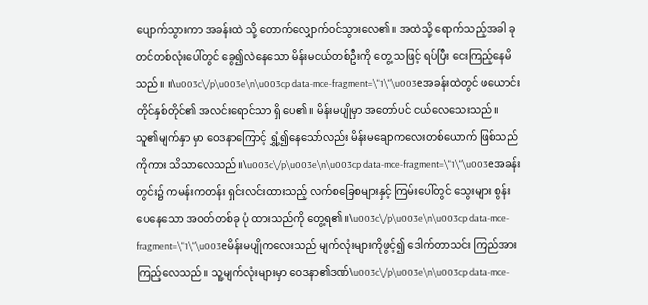ပျောက်သွားကာ အခန်းထဲ သို့ တောက်လျှောက်ဝင်သွားလေ၏။ အထဲသို့ ရောက်သည့်အခါ ခုတင်တစ်လုံးပေါ်တွင် ခွေ၍လဲနေသော မိန်းမငယ်တစ်ဦးကို တွေ့ သဖြင့် ရပ်ပြီး ငေးကြည့်နေမိသည်။ ။\u003c\/p\u003e\n\u003cp data-mce-fragment=\"1\"\u003eအခန်းထဲတွင် ဖယောင်းတိုင်နှစ်တိုင်၏ အလင်းရောင်သာ ရှိ ပေ၏။ မိန်းမပျိုမှာ အတော်ပင် ငယ်လေသေးသည်။ သူ၏မျက်နှာ မှာ ဝေဒနာကြောင့် ရွှံ့၍နေသော်လည်း မိန်းမချောကလေးတစ်ယောက် ဖြစ်သည်ကိုကား သိသာလေသည်။\u003c\/p\u003e\n\u003cp data-mce-fragment=\"1\"\u003eအခန်းတွင်း၌ ကမန်းကတန်း ရှင်းလင်းထားသည့် လက်စခြေစများနှင့် ကြမ်းပေါ်တွင် သွေးများ စွန်းပေနေသော အဝတ်တစ်ခု ပုံ ထားသည်ကို တွေ့ရ၏။\u003c\/p\u003e\n\u003cp data-mce-fragment=\"1\"\u003eမိန်းမပျိုကလေးသည် မျက်လုံးများကိုဖွင့်၍ ဒေါက်တာသင်း ကြည်အား ကြည့်လေသည်။ သူ့မျက်လုံးများမှာ ဝေဒနာ၏ဒဏ်\u003c\/p\u003e\n\u003cp data-mce-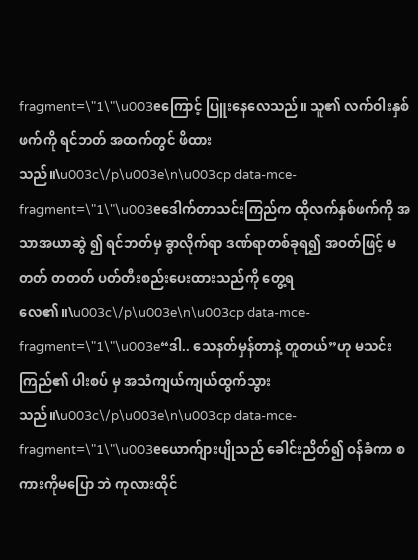fragment=\"1\"\u003eကြောင့် ပြူးနေလေသည်။ သူ၏ လက်ဝါးနှစ်ဖက်ကို ရင်ဘတ် အထက်တွင် ဖိထားသည်။\u003c\/p\u003e\n\u003cp data-mce-fragment=\"1\"\u003eဒေါက်တာသင်းကြည်က ထိုလက်နှစ်ဖက်ကို အသာအယာဆွဲ ၍ ရင်ဘတ်မှ ခွာလိုက်ရာ ဒဏ်ရာတစ်ခုရ၍ အဝတ်ဖြင့် မတတ် တတတ် ပတ်တီးစည်းပေးထားသည်ကို တွေ့ရလေ၏။\u003c\/p\u003e\n\u003cp data-mce-fragment=\"1\"\u003e“ဒါ.. သေနတ်မှန်တာနဲ့ တူတယ်”ဟု မသင်းကြည်၏ ပါးစပ် မှ အသံကျယ်ကျယ်ထွက်သွားသည်။\u003c\/p\u003e\n\u003cp data-mce-fragment=\"1\"\u003eယောက်ျားပျိုသည် ခေါင်းညိတ်၍ ဝန်ခံကာ စကားကိုမပြော ဘဲ ကုလားထိုင်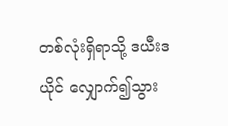တစ်လုံးရှိရာသို့ ဒယီးဒယိုင် လျှောက်၍သွား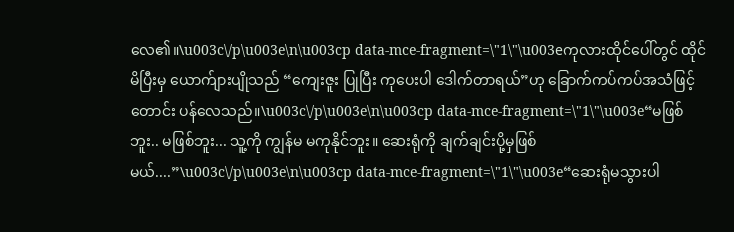လေ၏။\u003c\/p\u003e\n\u003cp data-mce-fragment=\"1\"\u003eကုလားထိုင်ပေါ်တွင် ထိုင်မိပြီးမှ ယောက်ျားပျိုသည် “ကျေးဇူး ပြုပြီး ကုပေးပါ ဒေါက်တာရယ်”ဟု ခြောက်ကပ်ကပ်အသံဖြင့် တောင်း ပန်လေသည်။\u003c\/p\u003e\n\u003cp data-mce-fragment=\"1\"\u003e“မဖြစ်ဘူး.. မဖြစ်ဘူး... သူ့ကို ကျွန်မ မကုနိုင်ဘူး။ ဆေးရုံကို ချက်ချင်းပို့မှဖြစ်မယ်....”\u003c\/p\u003e\n\u003cp data-mce-fragment=\"1\"\u003e“ဆေးရုံမသွားပါ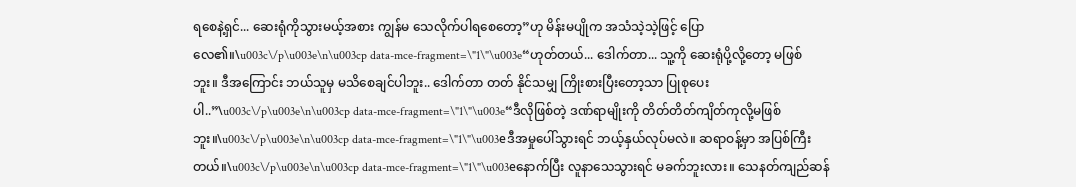ရစေနဲ့ရှင်... ဆေးရုံကိုသွားမယ့်အစား ကျွန်မ သေလိုက်ပါရစေတော့”ဟု မိန်းမပျိုက အသံသဲ့သဲ့ဖြင့် ပြောလေ၏။\u003c\/p\u003e\n\u003cp data-mce-fragment=\"1\"\u003e“ဟုတ်တယ်... ဒေါက်တာ... သူ့ကို ဆေးရုံပို့လို့တော့ မဖြစ် ဘူး။ ဒီအကြောင်း ဘယ်သူမှ မသိစေချင်ပါဘူး.. ဒေါက်တာ တတ် နိုင်သမျှ ကြိုးစားပြီးတော့သာ ပြုစုပေးပါ..”\u003c\/p\u003e\n\u003cp data-mce-fragment=\"1\"\u003e“ဒီလိုဖြစ်တဲ့ ဒဏ်ရာမျိုးကို တိတ်တိတ်ကျိတ်ကုလို့မဖြစ်ဘူး။\u003c\/p\u003e\n\u003cp data-mce-fragment=\"1\"\u003eဒီအမှုပေါ်သွားရင် ဘယ့်နှယ်လုပ်မလဲ။ ဆရာဝန့်မှာ အပြစ်ကြီးတယ်။\u003c\/p\u003e\n\u003cp data-mce-fragment=\"1\"\u003eနောက်ပြီး လူနာသေသွားရင် မခက်ဘူးလား။ သေနတ်ကျည်ဆန်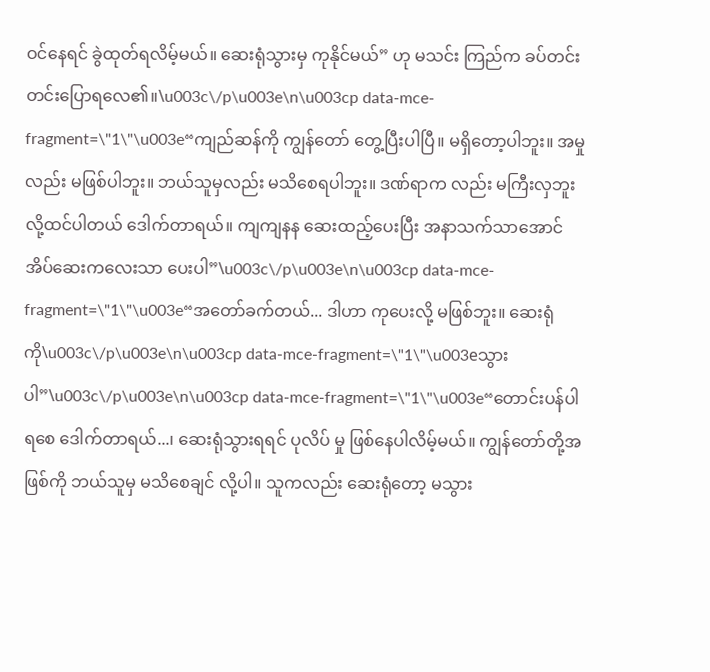ဝင်နေရင် ခွဲထုတ်ရလိမ့်မယ်။ ဆေးရုံသွားမှ ကုနိုင်မယ်” ဟု မသင်း ကြည်က ခပ်တင်းတင်းပြောရလေ၏။\u003c\/p\u003e\n\u003cp data-mce-fragment=\"1\"\u003e“ကျည်ဆန်ကို ကျွန်တော် တွေ့ပြီးပါပြီ။ မရှိတော့ပါဘူး။ အမှု လည်း မဖြစ်ပါဘူး။ ဘယ်သူမှလည်း မသိစေရပါဘူး။ ဒဏ်ရာက လည်း မကြီးလှဘူးလို့ထင်ပါတယ် ဒေါက်တာရယ်။ ကျကျနန ဆေးထည့်ပေးပြီး အနာသက်သာအောင် အိပ်ဆေးကလေးသာ ပေးပါ”\u003c\/p\u003e\n\u003cp data-mce-fragment=\"1\"\u003e“အတော်ခက်တယ်... ဒါဟာ ကုပေးလို့ မဖြစ်ဘူး။ ဆေးရုံကို\u003c\/p\u003e\n\u003cp data-mce-fragment=\"1\"\u003eသွားပါ”\u003c\/p\u003e\n\u003cp data-mce-fragment=\"1\"\u003e“တောင်းပန်ပါရစေ ဒေါက်တာရယ်...၊ ဆေးရုံသွားရရင် ပုလိပ် မှု ဖြစ်နေပါလိမ့်မယ်။ ကျွန်တော်တို့အဖြစ်ကို ဘယ်သူမှ မသိစေချင် လို့ပါ။ သူကလည်း ဆေးရုံတော့ မသွား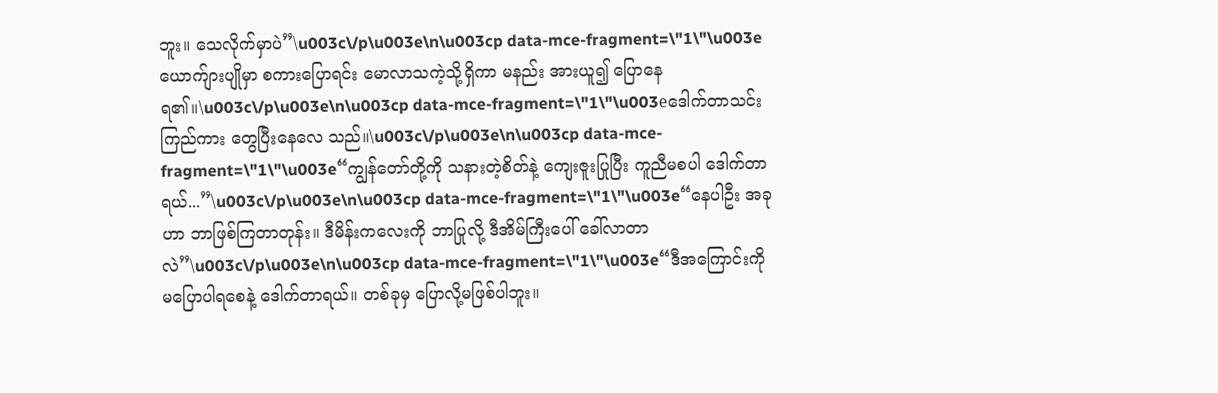ဘူး။ သေလိုက်မှာပဲ”\u003c\/p\u003e\n\u003cp data-mce-fragment=\"1\"\u003eယောက်ျားပျိုမှာ စကားပြောရင်း မောလာသကဲ့သို့ရှိကာ မနည်း အားယူ၍ ပြောနေရ၏။\u003c\/p\u003e\n\u003cp data-mce-fragment=\"1\"\u003eဒေါက်တာသင်းကြည်ကား တွေပြီးနေလေ သည်။\u003c\/p\u003e\n\u003cp data-mce-fragment=\"1\"\u003e“ကျွန်တော်တို့ကို သနားတဲ့စိတ်နဲ့ ကျေးဇူးပြုပြီး ကူညီမစပါ ဒေါက်တာရယ်...”\u003c\/p\u003e\n\u003cp data-mce-fragment=\"1\"\u003e“နေပါဦး အခုဟာ ဘာဖြစ်ကြတာတုန်း။ ဒီမိန်းကလေးကို ဘာပြုလို့ ဒီအိမ်ကြီးပေါ် ခေါ်လာတာလဲ”\u003c\/p\u003e\n\u003cp data-mce-fragment=\"1\"\u003e“ဒီအကြောင်းကို မပြောပါရစေနဲ့ ဒေါက်တာရယ်။ တစ်ခုမှ ပြောလို့မဖြစ်ပါဘူး။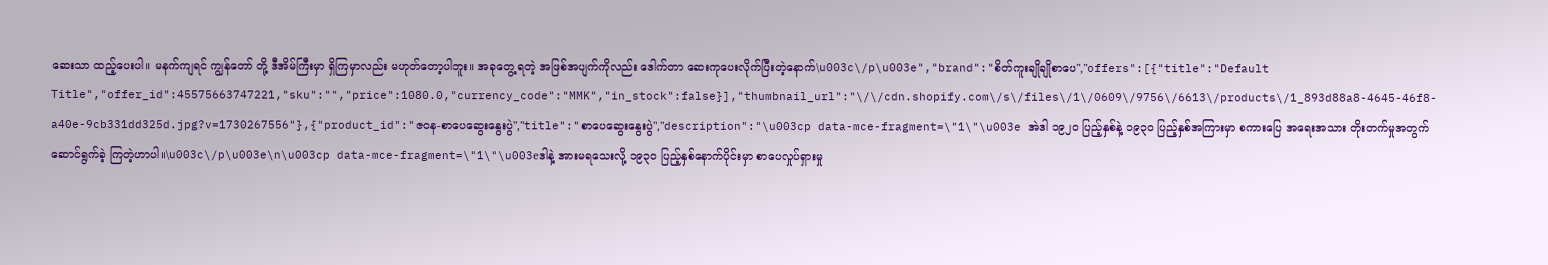ဆေးသာ ထည့်ပေးပါ။ မနက်ကျရင် ကျွန်တော် တို့ ဒီအိမ်ကြီးမှာ ရှိကြမှာလည်း မဟုတ်တော့ပါဘူး။ အခုတွေ့ ရတဲ့ အဖြစ်အပျက်ကိုလည်း ဒေါက်တာ ဆေးကုပေးလိုက်ပြီးတဲ့နောက်\u003c\/p\u003e","brand":"စိတ်ကူးချိုချိုစာပေ","offers":[{"title":"Default Title","offer_id":45575663747221,"sku":"","price":1080.0,"currency_code":"MMK","in_stock":false}],"thumbnail_url":"\/\/cdn.shopify.com\/s\/files\/1\/0609\/9756\/6613\/products\/1_893d88a8-4645-46f8-a40e-9cb331dd325d.jpg?v=1730267556"},{"product_id":"ဇ၀န-စာပေဆွေးနွေးပွဲ","title":"စာပေဆွေးနွေးပွဲ","description":"\u003cp data-mce-fragment=\"1\"\u003e အဲဒါ ၁၉၂၀ ပြည့်နှစ်နဲ့ ၁၉၃၀ ပြည့်နှစ်အကြားမှာ စကားပြေ အရေးအသား တိုးတက်မှုအတွက် ဆောင်ရွက်ခဲ့ ကြတဲ့ဟာပါ။\u003c\/p\u003e\n\u003cp data-mce-fragment=\"1\"\u003eဒါနဲ့ အားမရသေးလို့ ၁၉၃၀ ပြည့်နှစ်နောက်ပိုင်းမှာ စာပေလှုပ်ရှားမှု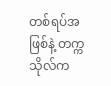တစ်ရပ်အဖြစ်နဲ့ တက္ကသိုလ်က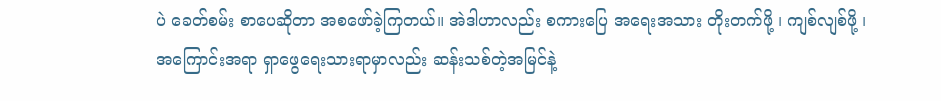ပဲ ခေတ်စမ်း စာပေဆိုတာ အစဖော်ခဲ့ကြတယ်။ အဲဒါဟာလည်း စကားပြေ အရေးအသား တိုးတက်ဖို့ ၊ ကျစ်လျစ်ဖို့ ၊ အကြောင်းအရာ ရှာဖွေရေးသားရာမှာလည်း ဆန်းသစ်တဲ့အမြင်နဲ့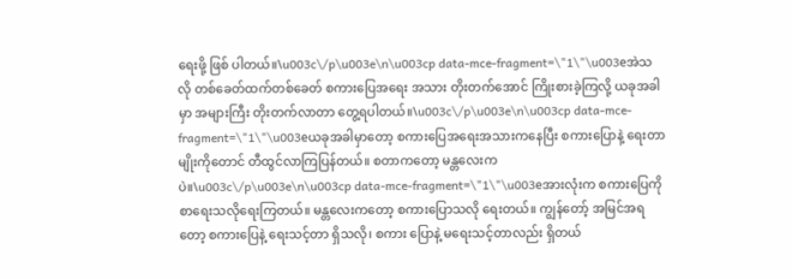ရေးဖို့ ဖြစ် ပါတယ်။\u003c\/p\u003e\n\u003cp data-mce-fragment=\"1\"\u003eအဲသလို တစ်ခေတ်ထက်တစ်ခေတ် စကားပြေအရေး အသား တိုးတက်အောင် ကြိုးစားခဲ့ကြလို့ ယခုအခါမှာ အများကြီး တိုးတက်လာတာ တွေ့ရပါတယ်။\u003c\/p\u003e\n\u003cp data-mce-fragment=\"1\"\u003eယခုအခါမှာတော့ စကားပြေအရေးအသားကနေပြီး စကားပြောနဲ့ ရေးတာမျိုးကိုတောင် တီထွင်လာကြပြန်တယ်။ စတာကတော့ မန္တလေးကပဲ။\u003c\/p\u003e\n\u003cp data-mce-fragment=\"1\"\u003eအားလုံးက စကားပြေကို စာရေးသလိုရေးကြတယ်။ မန္တလေးကတော့ စကားပြောသလို ရေးတယ်။ ကျွန်တော့် အမြင်အရတော့ စကားပြေနဲ့ ရေးသင့်တာ ရှိသလို၊ စကား ပြောနဲ့ မရေးသင့်တာလည်း ရှိတယ်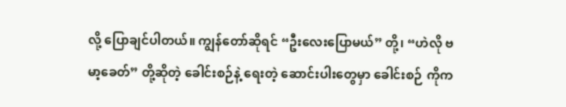လို့ ပြောချင်ပါတယ်။ ကျွန်တော်ဆိုရင် “ဦးလေးပြောမယ်” တို့၊ “ဟဲလို ဗမာ့ခေတ်” တို့ဆိုတဲ့ ခေါင်းစဉ်နဲ့ ရေးတဲ့ ဆောင်းပါးတွေမှာ ခေါင်းစဉ် ကိုက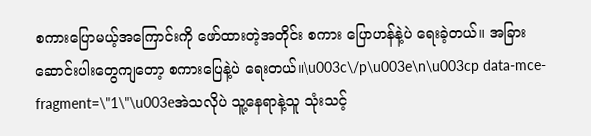စကားပြောမယ့်အကြောင်းကို ဖော်ထားတဲ့အတိုင်း စကား ပြောဟန်နဲ့ပဲ ရေးခဲ့တယ်။ အခြားဆောင်းပါးတွေကျတော့ စကားပြေနဲ့ပဲ ရေးတယ်။\u003c\/p\u003e\n\u003cp data-mce-fragment=\"1\"\u003eအဲသလိုပဲ သူ့နေရာနဲ့သူ သုံးသင့်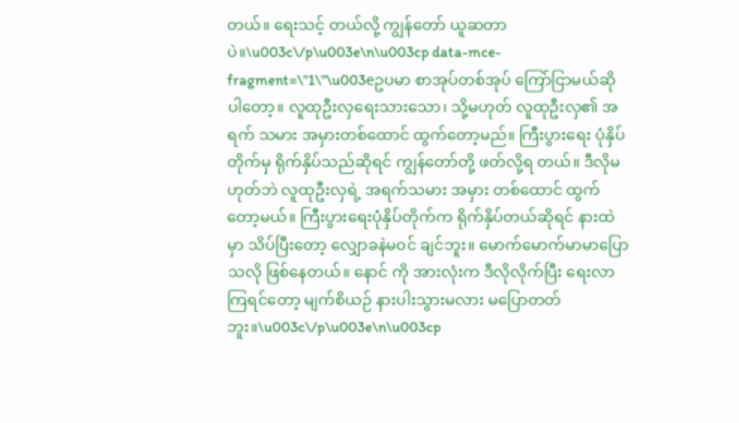တယ်။ ရေးသင့် တယ်လို့ ကျွန်တော် ယူဆတာပဲ။\u003c\/p\u003e\n\u003cp data-mce-fragment=\"1\"\u003eဥပမာ စာအုပ်တစ်အုပ် ကြော်ငြာမယ်ဆိုပါတော့။ လူထုဦးလှရေးသားသော၊ သို့မဟုတ် လူထုဦးလှ၏ အရက် သမား အမှားတစ်ထောင် ထွက်တော့မည်။ ကြီးပွားရေး ပုံနှိပ်တိုက်မှ ရိုက်နှိပ်သည်ဆိုရင် ကျွန်တော်တို့ ဖတ်လို့ရ တယ်။ ဒီလိုမဟုတ်ဘဲ လူထုဦးလှရဲ့ အရက်သမား အမှား တစ်ထောင် ထွက်တော့မယ်။ ကြီးပွားရေးပုံနှိပ်တိုက်က ရိုက်နှိပ်တယ်ဆိုရင် နားထဲမှာ သိပ်ပြီးတော့ လျှောခနဲမဝင် ချင်ဘူး။ မောက်မောက်မာမာပြောသလို ဖြစ်နေတယ်။ နောင် ကို အားလုံးက ဒီလိုလိုက်ပြီး ရေးလာကြရင်တော့ မျက်စိယဉ် နားပါးသွားမလား မပြောတတ်ဘူး။\u003c\/p\u003e\n\u003cp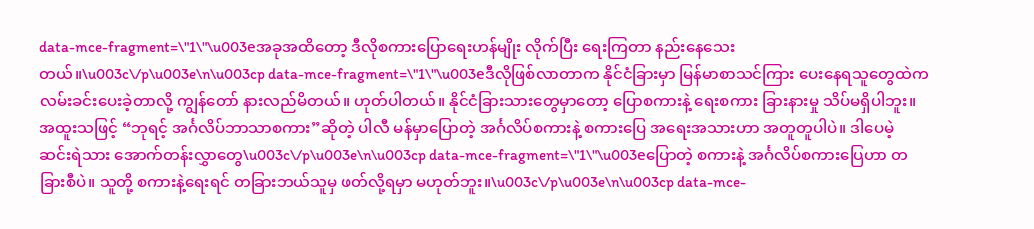data-mce-fragment=\"1\"\u003eအခုအထိတော့ ဒီလိုစကားပြောရေးဟန်မျိုး လိုက်ပြီး ရေးကြတာ နည်းနေသေးတယ်။\u003c\/p\u003e\n\u003cp data-mce-fragment=\"1\"\u003eဒီလိုဖြစ်လာတာက နိုင်ငံခြားမှာ မြန်မာစာသင်ကြား ပေးနေရသူတွေထဲက လမ်းခင်းပေးခဲ့တာလို့ ကျွန်တော် နားလည်မိတယ်။ ဟုတ်ပါတယ်။ နိုင်ငံခြားသားတွေမှာတော့ ပြောစကားနဲ့ ရေးစကား ခြားနားမှု သိပ်မရှိပါဘူး။ အထူးသဖြင့် “ဘုရင့် အင်္ဂလိပ်ဘာသာစကား”ဆိုတဲ့ ပါလီ မန်မှာပြောတဲ့ အင်္ဂလိပ်စကားနဲ့ စကားပြေ အရေးအသားဟာ အတူတူပါပဲ။ ဒါပေမဲ့ ဆင်းရဲသား အောက်တန်းလွှာတွေ\u003c\/p\u003e\n\u003cp data-mce-fragment=\"1\"\u003eပြောတဲ့ စကားနဲ့ အင်္ဂလိပ်စကားပြေဟာ တခြားစီပဲ။ သူတို့ စကားနဲ့ရေးရင် တခြားဘယ်သူမှ ဖတ်လို့ရမှာ မဟုတ်ဘူး။\u003c\/p\u003e\n\u003cp data-mce-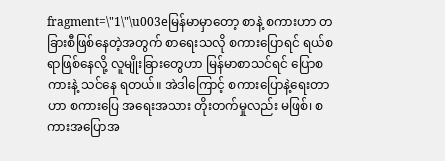fragment=\"1\"\u003eမြန်မာမှာတော့ စာနဲ့ စကားဟာ တခြားစီဖြစ်နေတဲ့အတွက် စာရေးသလို စကားပြောရင် ရယ်စရာဖြစ်နေလို့ လူမျိုးခြားတွေဟာ မြန်မာစာသင်ရင် ပြောစကားနဲ့ သင်နေ ရတယ်။ အဲဒါကြောင့် စကားပြောနဲ့ရေးတာဟာ စကားပြေ အရေးအသား တိုးတက်မှုလည်း မဖြစ်၊ စကားအပြောအ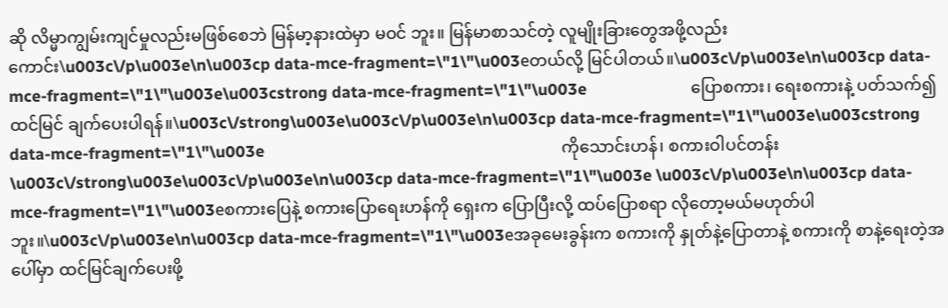ဆို လိမ္မာကျွမ်းကျင်မှုလည်းမဖြစ်စေဘဲ မြန်မာ့နားထဲမှာ မဝင် ဘူး။ မြန်မာစာသင်တဲ့ လူမျိုးခြားတွေအဖို့လည်း ကောင်း\u003c\/p\u003e\n\u003cp data-mce-fragment=\"1\"\u003eတယ်လို့ မြင်ပါတယ်။\u003c\/p\u003e\n\u003cp data-mce-fragment=\"1\"\u003e\u003cstrong data-mce-fragment=\"1\"\u003e                          ပြောစကား၊ ရေးစကားနဲ့ ပတ်သက်၍ ထင်မြင် ချက်ပေးပါရန်။\u003c\/strong\u003e\u003c\/p\u003e\n\u003cp data-mce-fragment=\"1\"\u003e\u003cstrong data-mce-fragment=\"1\"\u003e                                                                          ကိုသောင်းဟန်၊ စကားဝါပင်တန်း  \u003c\/strong\u003e\u003c\/p\u003e\n\u003cp data-mce-fragment=\"1\"\u003e \u003c\/p\u003e\n\u003cp data-mce-fragment=\"1\"\u003eစကားပြေနဲ့ စကားပြောရေးဟန်ကို ရှေးက ပြောပြီးလို့ ထပ်ပြောစရာ လိုတော့မယ်မဟုတ်ပါဘူး။\u003c\/p\u003e\n\u003cp data-mce-fragment=\"1\"\u003eအခုမေးခွန်းက စကားကို နှုတ်နဲ့ပြောတာနဲ့ စကားကို စာနဲ့ရေးတဲ့အပေါ်မှာ ထင်မြင်ချက်ပေးဖို့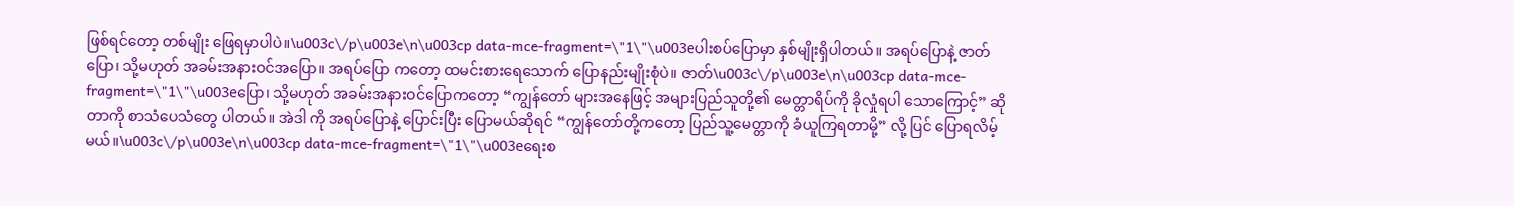ဖြစ်ရင်တော့ တစ်မျိုး ဖြေရမှာပါပဲ။\u003c\/p\u003e\n\u003cp data-mce-fragment=\"1\"\u003eပါးစပ်ပြောမှာ နှစ်မျိုးရှိပါတယ်။ အရပ်ပြောနဲ့ ဇာတ် ပြော၊ သို့မဟုတ် အခမ်းအနားဝင်အပြော။ အရပ်ပြော ကတော့ ထမင်းစားရေသောက် ပြောနည်းမျိုးစုံပဲ။ ဇာတ်\u003c\/p\u003e\n\u003cp data-mce-fragment=\"1\"\u003eပြော၊ သို့မဟုတ် အခမ်းအနားဝင်ပြောကတော့ “ကျွန်တော် များအနေဖြင့် အများပြည်သူတို့၏ မေတ္တာရိပ်ကို ခိုလှုံရပါ သောကြောင့်” ဆိုတာကို စာသံပေသံတွေ ပါတယ်။ အဲဒါ ကို အရပ်ပြောနဲ့ ပြောင်းပြီး ပြောမယ်ဆိုရင် “ကျွန်တော်တို့ကတော့ ပြည်သူ့မေတ္တာကို ခံယူကြရတာမို့” လို့ ပြင် ပြောရလိမ့်မယ်။\u003c\/p\u003e\n\u003cp data-mce-fragment=\"1\"\u003eရေးစ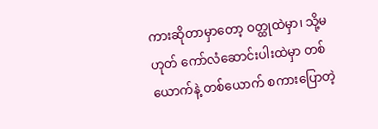ကားဆိုတာမှာတော့ ဝတ္ထုထဲမှာ၊ သို့မဟုတ် ကော်လံဆောင်းပါးထဲမှာ တစ်ယောက်နဲ့ တစ်ယောက် စကားပြောတဲ့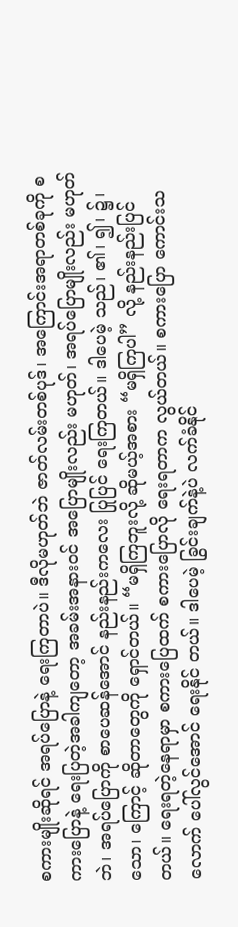စကားမျိုးဆိုရင် အရပ်ပြောနဲ့ ရေးကြတာပဲ။ ဒီလိုမဟုတ်ဘဲ ဇာတ်လမ်းတစ်ပုဒ်၊ အကြောင်းအရာတစ်ခုကို စကားပြောနဲ့ ရေးပြတဲ့အခါကျတော့ အခမ်းအနားဝင် အပြောမျိုးလည်း မဟုတ်၊ အရပ်ပြောမျိုးလည်း မဟုတ်ဘဲ၊ အရပ်ပြောကို စာပေဆန်အောင် နည်းနည်းကလေး ပြုပြင် ရေးကြတယ်။ ဒါပေမဲ့ သည်၊ ၏၊ ၍၊ ၌၊ သော၊ ကြောင့် ဆိုတာတွေကို ရှောင်တယ်။ “မရှိကြဘူးလို့ ဆိုမယ့်အစား “မရှိကြပါ” လို့ နည်းနည်းပြင်တယ်။ ရေးရတဲ့နေရာမှာ စကားပြေထက် စကားပြောလို ရေးရတာက လွယ်တယ်။ စကားပြော ကောင်းသလောက် ပေါ်လွင်အောင် ရေးနိုင် တယ်။ ဒါပေမဲ့ ခြွင်းချက်နဲ့ပဲ လက်ခံနိုင်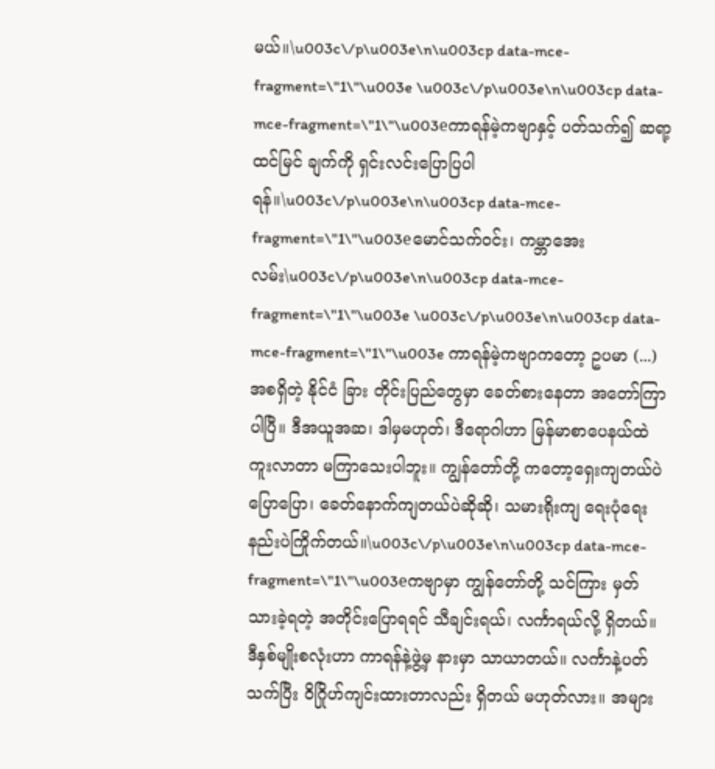မယ်။\u003c\/p\u003e\n\u003cp data-mce-fragment=\"1\"\u003e \u003c\/p\u003e\n\u003cp data-mce-fragment=\"1\"\u003eကာရန်မဲ့ကဗျာနှင့် ပတ်သက်၍ ဆရာ့ထင်မြင် ချက်ကို ရှင်းလင်းပြောပြပါရန်။\u003c\/p\u003e\n\u003cp data-mce-fragment=\"1\"\u003eမောင်သက်ဝင်း၊ ကမ္ဘာအေးလမ်း\u003c\/p\u003e\n\u003cp data-mce-fragment=\"1\"\u003e \u003c\/p\u003e\n\u003cp data-mce-fragment=\"1\"\u003e ကာရန်မဲ့ကဗျာကတော့ ဥပမာ (...) အစရှိတဲ့ နိုင်ငံ ခြား တိုင်းပြည်တွေမှာ ခေတ်စားနေတာ အတော်ကြာပါပြီ။ ဒီအယူအဆ၊ ဒါမှမဟုတ်၊ ဒီရောဂါဟာ မြန်မာစာပေနယ်ထဲ ကူးလာတာ မကြာသေးပါဘူး။ ကျွန်တော်တို့ ကတော့ရှေးကျတယ်ပဲပြောပြော၊ ခေတ်နောက်ကျတယ်ပဲဆိုဆို၊ သမားရိုးကျ ရေးပုံရေးနည်းပဲကြိုက်တယ်။\u003c\/p\u003e\n\u003cp data-mce-fragment=\"1\"\u003eကဗျာမှာ ကျွန်တော်တို့ သင်ကြား မှတ်သားခဲ့ရတဲ့ အတိုင်းပြောရရင် သီချင်းရယ်၊ လင်္ကာရယ်လို့ ရှိတယ်။ ဒီနှစ်မျိုးစလုံးဟာ ကာရန်နဲ့ဖွဲ့မှ နားမှာ သာယာတယ်။ လင်္ကာနဲ့ပတ်သက်ပြီး ဝိဂြိုဟ်ကျင်းထားတာလည်း ရှိတယ် မဟုတ်လား။ အများ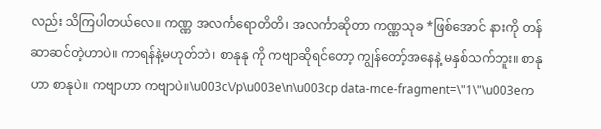လည်း သိကြပါတယ်လေ။ ကဏ္ဏ အလင်္ကရောတိတိ၊ အလင်္ကာဆိုတာ ကဏ္ဏသုခ *ဖြစ်အောင် နားကို တန်ဆာဆင်တဲ့ဟာပဲ။ ကာရန်နဲ့မဟုတ်ဘဲ၊ စာနုနု ကို ကဗျာဆိုရင်တော့ ကျွန်တော့်အနေနဲ့ မနှစ်သက်ဘူး။ စာနုဟာ စာနုပဲ။ ကဗျာဟာ ကဗျာပဲ။\u003c\/p\u003e\n\u003cp data-mce-fragment=\"1\"\u003eက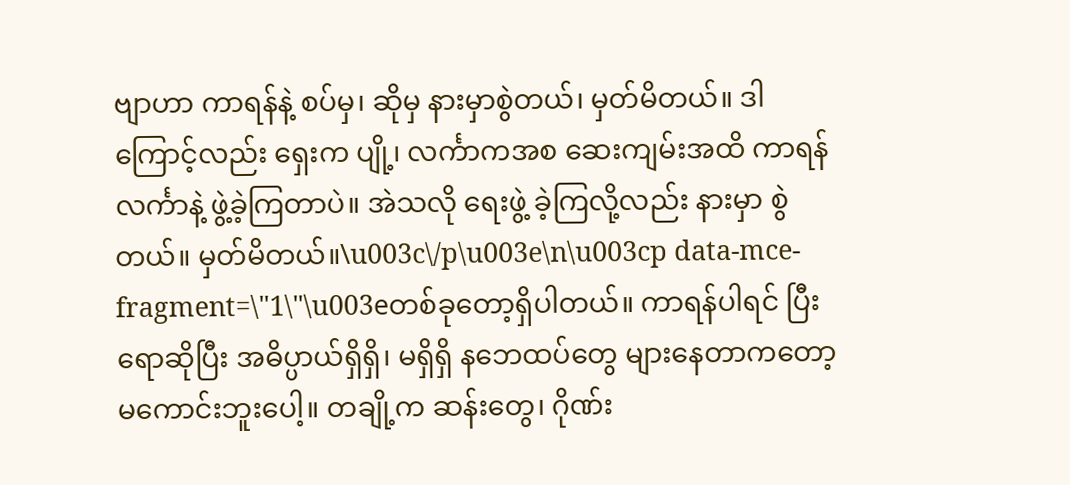ဗျာဟာ ကာရန်နဲ့ စပ်မှ၊ ဆိုမှ နားမှာစွဲတယ်၊ မှတ်မိတယ်။ ဒါကြောင့်လည်း ရှေးက ပျို့၊ လင်္ကာကအစ ဆေးကျမ်းအထိ ကာရန် လင်္ကာနဲ့ ဖွဲ့ခဲ့ကြတာပဲ။ အဲသလို ရေးဖွဲ့ ခဲ့ကြလို့လည်း နားမှာ စွဲတယ်။ မှတ်မိတယ်။\u003c\/p\u003e\n\u003cp data-mce-fragment=\"1\"\u003eတစ်ခုတော့ရှိပါတယ်။ ကာရန်ပါရင် ပြီးရောဆိုပြီး အဓိပ္ပာယ်ရှိရှိ၊ မရှိရှိ နဘေထပ်တွေ များနေတာကတော့ မကောင်းဘူးပေါ့။ တချို့က ဆန်းတွေ၊ ဂိုဏ်း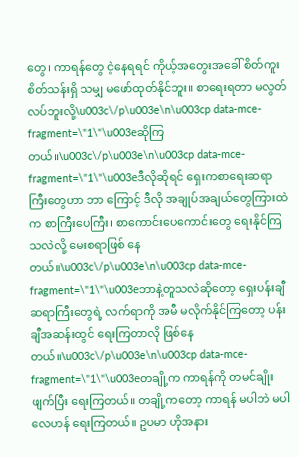တွေ၊ ကာရန်တွေ ငဲ့နေရရင် ကိုယ့်အတွေးအခေါ် စိတ်ကူး စိတ်သန်းရှိ သမျှ မဖော်ထုတ်နိုင်ဘူး။ စာရေးရတာ မလွတ်လပ်ဘူးလို့\u003c\/p\u003e\n\u003cp data-mce-fragment=\"1\"\u003eဆိုကြတယ်။\u003c\/p\u003e\n\u003cp data-mce-fragment=\"1\"\u003eဒီလိုဆိုရင် ရှေးကစာရေးဆရာကြီးတွေဟာ ဘာ ကြောင့် ဒီလို အချုပ်အချယ်တွေကြားထဲက စာကြီးပေကြီး၊ စာကောင်းပေကောင်းတွေ ရေးနိုင်ကြသလဲလို့ မေးစရာဖြစ် နေတယ်။\u003c\/p\u003e\n\u003cp data-mce-fragment=\"1\"\u003eဘာနဲ့တူသလဲဆိုတော့ ရှေးပန်းချီဆရာကြီးတွေရဲ့ လက်ရာကို အမီ မလိုက်နိုင်ကြတော့ ပန်းချီအဆန်းထွင် ရေးကြတာလို ဖြစ်နေတယ်။\u003c\/p\u003e\n\u003cp data-mce-fragment=\"1\"\u003eတချို့က ကာရန်ကို တမင်ချိုးဖျက်ပြီး ရေးကြတယ်။ တချို့ကတော့ ကာရန် မပါဘဲ မပါလေဟန် ရေးကြတယ်။ ဥပမာ ဟိုအနား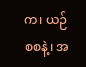က၊ ယဉ်စစနဲ့၊ အ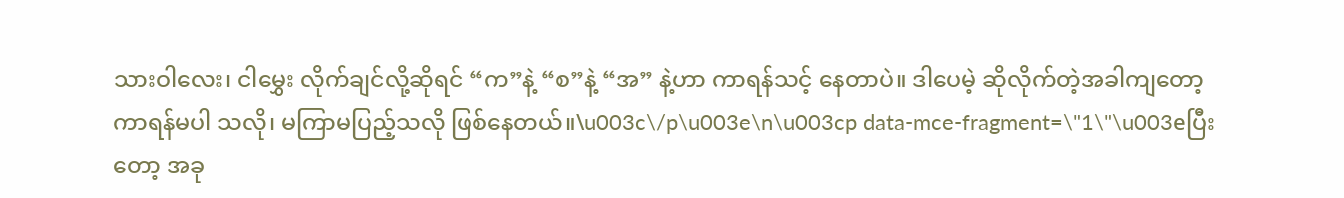သားဝါလေး၊ ငါမွှေး လိုက်ချင်လို့ဆိုရင် “က”နဲ့ “စ”နဲ့ “အ” နဲ့ဟာ ကာရန်သင့် နေတာပဲ။ ဒါပေမဲ့ ဆိုလိုက်တဲ့အခါကျတော့ ကာရန်မပါ သလို၊ မကြာမပြည့်သလို ဖြစ်နေတယ်။\u003c\/p\u003e\n\u003cp data-mce-fragment=\"1\"\u003eပြီးတော့ အခု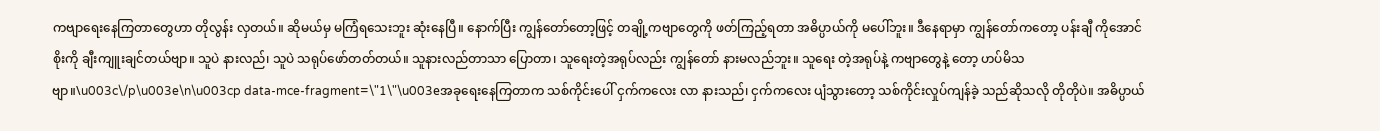ကဗျာရေးနေကြတာတွေဟာ တိုလွန်း လှတယ်။ ဆိုမယ်မှ မကြံရသေးဘူး ဆုံးနေပြီ။ နောက်ပြီး ကျွန်တော်တော့ဖြင့် တချို့ကဗျာတွေကို ဖတ်ကြည့်ရတာ အဓိပ္ပာယ်ကို မပေါ်ဘူး။ ဒီနေရာမှာ ကျွန်တော်ကတော့ ပန်းချီ ကိုအောင်စိုးကို ချီးကျူးချင်တယ်ဗျာ။ သူပဲ နားလည်၊ သူပဲ သရုပ်ဖော်တတ်တယ်။ သူနားလည်တာသာ ပြောတာ၊ သူရေးတဲ့အရုပ်လည်း ကျွန်တော် နားမလည်ဘူး။ သူရေး တဲ့အရုပ်နဲ့ ကဗျာတွေနဲ့ တော့ ဟပ်မိသဗျာ။\u003c\/p\u003e\n\u003cp data-mce-fragment=\"1\"\u003eအခုရေးနေကြတာက သစ်ကိုင်းပေါ် ငှက်ကလေး လာ နားသည်၊ ငှက်ကလေး ပျံသွားတော့ သစ်ကိုင်းလှုပ်ကျန်ခဲ့ သည်ဆိုသလို တိုတိုပဲ။ အဓိပ္ပာယ်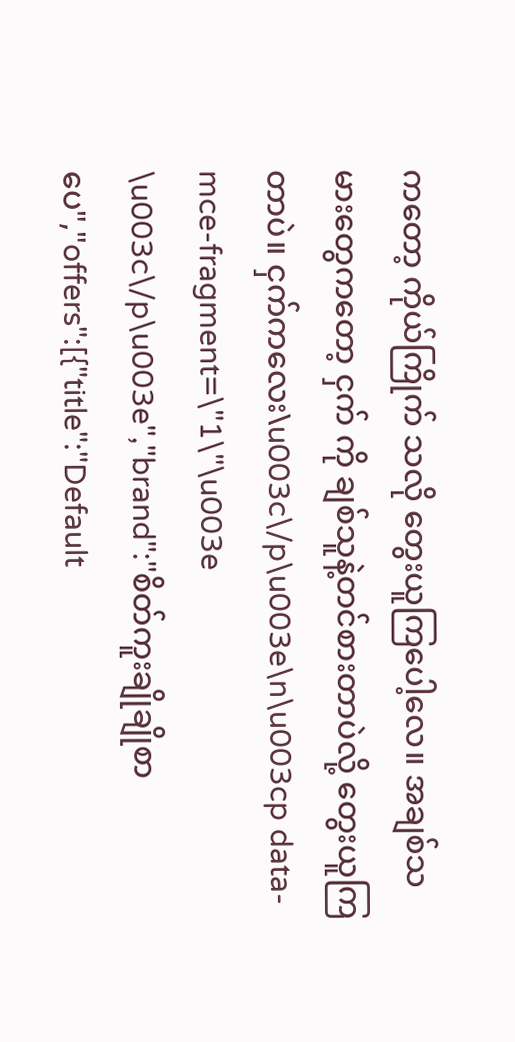ကတော့ ကိုယ်ကြိုက် သလို တွေးယူကြပေါ့လေ။ အချစ်သမားတွေကတော့ ငှက် ကို ချစ်သူနဲ့တင်စားတာပဲလို့ တွေးယူကြတာပဲ။ ငှက်ကလေး\u003c\/p\u003e\n\u003cp data-mce-fragment=\"1\"\u003e \u003c\/p\u003e","brand":"စိတ်ကူးချိုချိုစာပေ","offers":[{"title":"Default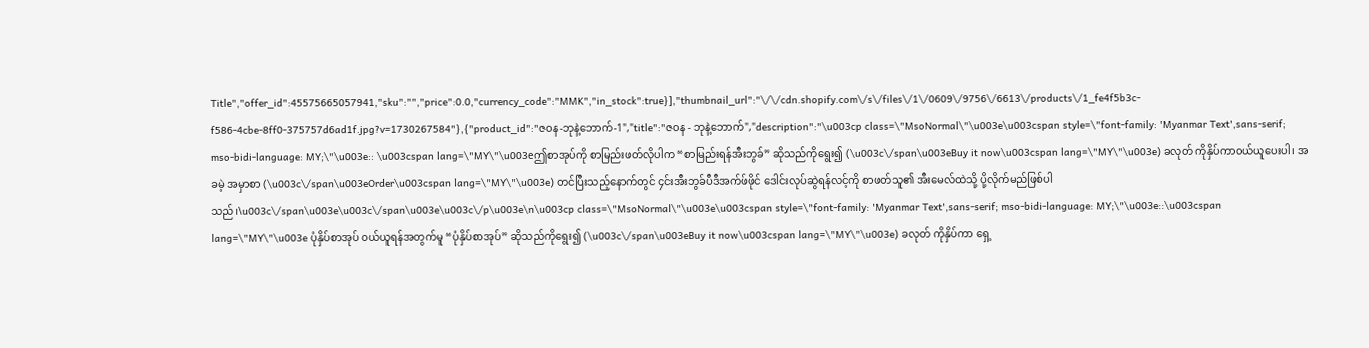Title","offer_id":45575665057941,"sku":"","price":0.0,"currency_code":"MMK","in_stock":true}],"thumbnail_url":"\/\/cdn.shopify.com\/s\/files\/1\/0609\/9756\/6613\/products\/1_fe4f5b3c-f586-4cbe-8ff0-375757d6ad1f.jpg?v=1730267584"},{"product_id":"ဇဝန-ဘုနဲ့ဘောက်-1","title":"ဇဝန - ဘုနဲ့ဘောက်","description":"\u003cp class=\"MsoNormal\"\u003e\u003cspan style=\"font-family: 'Myanmar Text',sans-serif; mso-bidi-language: MY;\"\u003e:: \u003cspan lang=\"MY\"\u003eဤစာအုပ်ကို စာမြည်းဖတ်လိုပါက “စာမြည်းရန်အီးဘွခ်” ဆိုသည်ကိုရွေး၍ (\u003c\/span\u003eBuy it now\u003cspan lang=\"MY\"\u003e) ခလုတ် ကိုနှိပ်ကာ၀ယ်ယူပေးပါ၊ အခမဲ့ အမှာစာ (\u003c\/span\u003eOrder\u003cspan lang=\"MY\"\u003e) တင်ပြီးသည့်နောက်တွင် ၄င်းအီးဘွခ်ပီဒီအက်ဖ်ဖိုင် ဒေါင်းလုပ်ဆွဲရန်လင့်ကို စာဖတ်သူ၏ အီးမေလ်ထဲသို့ ပို့လိုက်မည်ဖြစ်ပါသည်၊\u003c\/span\u003e\u003c\/span\u003e\u003c\/p\u003e\n\u003cp class=\"MsoNormal\"\u003e\u003cspan style=\"font-family: 'Myanmar Text',sans-serif; mso-bidi-language: MY;\"\u003e::\u003cspan lang=\"MY\"\u003e ပုံနှိပ်စာအုပ် ၀ယ်ယူရန်အတွက်မူ “ပုံနှိပ်စာအုပ်” ဆိုသည်ကိုရွေး၍ (\u003c\/span\u003eBuy it now\u003cspan lang=\"MY\"\u003e) ခလုတ် ကိုနှိပ်ကာ ရှေ့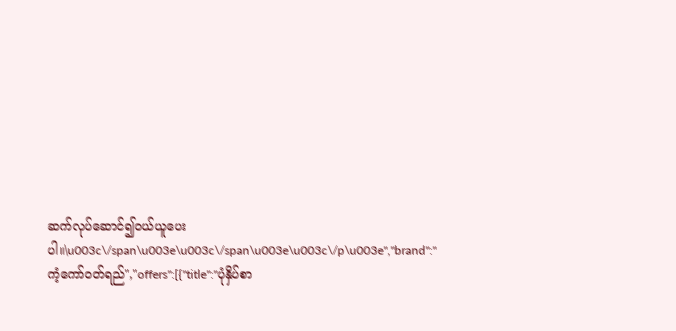ဆက်လုပ်ဆောင်၍၀ယ်ယူပေးပါ။\u003c\/span\u003e\u003c\/span\u003e\u003c\/p\u003e","brand":"ကံ့ကော်ဝတ်ရည်","offers":[{"title":"ပုံနှိပ်စာ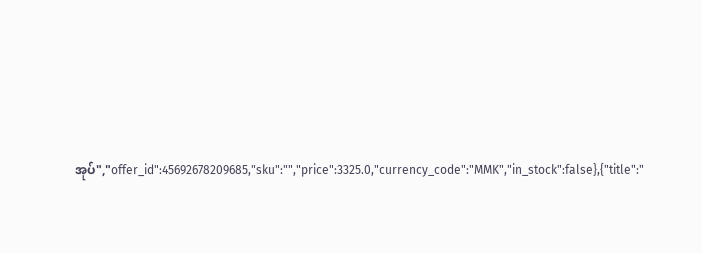အုပ်","offer_id":45692678209685,"sku":"","price":3325.0,"currency_code":"MMK","in_stock":false},{"title":"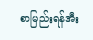စာမြည်းရန်အီး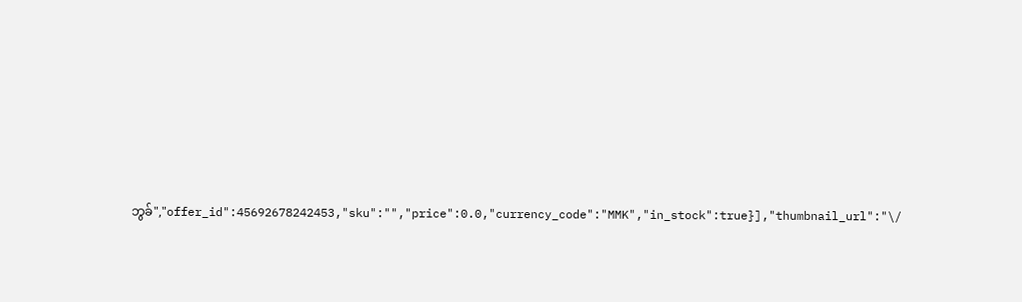ဘွခ်","offer_id":45692678242453,"sku":"","price":0.0,"currency_code":"MMK","in_stock":true}],"thumbnail_url":"\/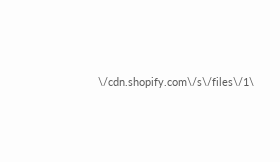\/cdn.shopify.com\/s\/files\/1\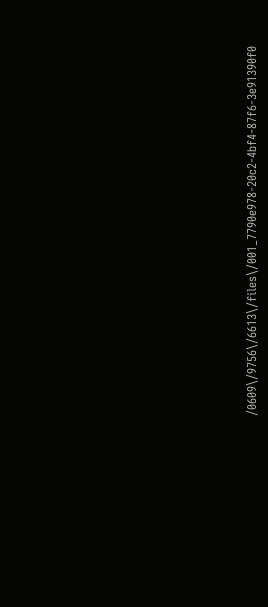/0609\/9756\/6613\/files\/001_7790e978-20c2-4bf4-87f6-3e91390f0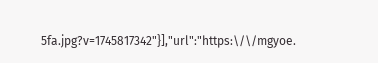5fa.jpg?v=1745817342"}],"url":"https:\/\/mgyoe.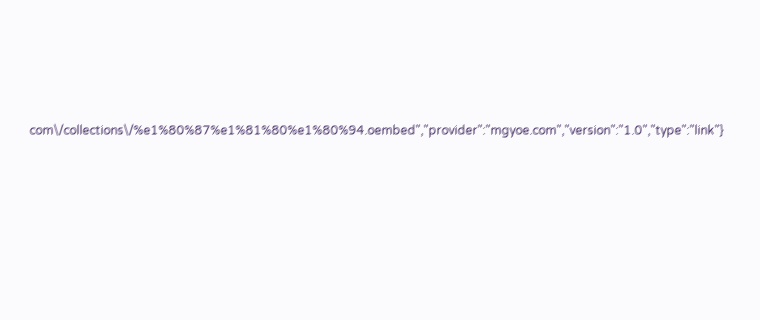com\/collections\/%e1%80%87%e1%81%80%e1%80%94.oembed","provider":"mgyoe.com","version":"1.0","type":"link"}